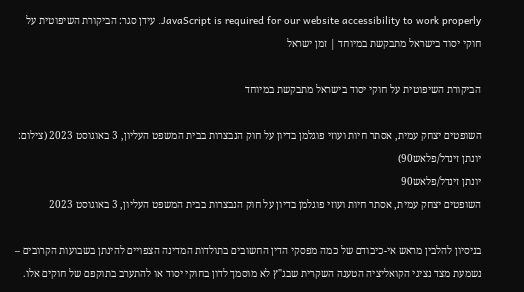JavaScript is required for our website accessibility to work properly. עידן סגר: הביקורת השיפוטית על חוקי יסוד בישראל מתבקשת במיוחד | זמן ישראל

הביקורת השיפוטית על חוקי יסוד בישראל מתבקשת במיוחד

השופטים יצחק עמית, אסתר חיות ועוזי פוגלמן בדיון על חוק הנבצרות בבית המשפט העליון, 3 באוגוסט 2023 (צילום: יונתן זינדל/פלאש90)
יונתן זינדל/פלאש90
השופטים יצחק עמית, אסתר חיות ועוזי פוגלמן בדיון על חוק הנבצרות בבית המשפט העליון, 3 באוגוסט 2023

בניסיון להלבין מראש אי-כיבודם של כמה מפסקי הדין החשובים בתולדות המדינה הצפויים להינתן בשבועות הקרובים – נשמעת מצד נציגי הקואליציה הטענה השקרית שבג"ץ לא מוסמך לדון בחוקי יסוד או להתערב בתוקפם של חוקים אלו.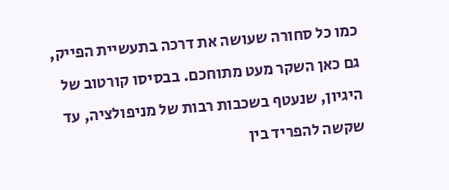כמו כל סחורה שעושה את דרכה בתעשיית הפייק, גם כאן השקר מעט מתוחכם. בבסיסו קורטוב של היגיון, שנעטף בשכבות רבות של מניפולציה, עד שקשה להפריד בין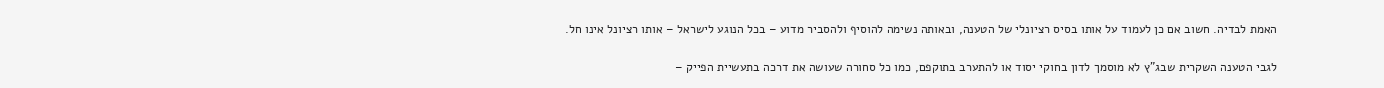האמת לבדיה. חשוב אם כן לעמוד על אותו בסיס רציונלי של הטענה, ובאותה נשימה להוסיף ולהסביר מדוע – בכל הנוגע לישראל – אותו רציונל אינו חל.

לגבי הטענה השקרית שבג"ץ לא מוסמך לדון בחוקי יסוד או להתערב בתוקפם, כמו כל סחורה שעושה את דרכה בתעשיית הפייק –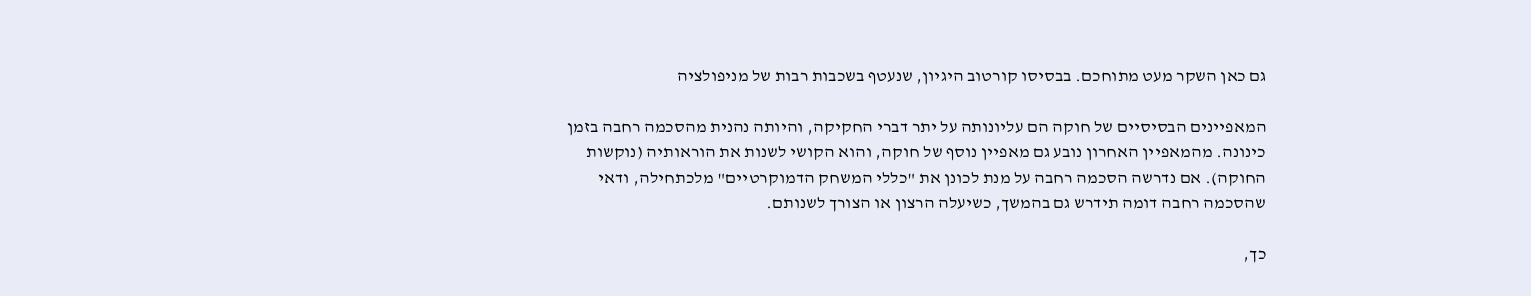גם כאן השקר מעט מתוחכם. בבסיסו קורטוב היגיון, שנעטף בשכבות רבות של מניפולציה

המאפיינים הבסיסיים של חוקה הם עליונותה על יתר דברי החקיקה, והיותה נהנית מהסכמה רחבה בזמן כינונה. מהמאפיין האחרון נובע גם מאפיין נוסף של חוקה, והוא הקושי לשנות את הוראותיה (נוקשות החוקה). אם נדרשה הסכמה רחבה על מנת לכונן את "כללי המשחק הדמוקרטיים" מלכתחילה, ודאי שהסכמה רחבה דומה תידרש גם בהמשך, כשיעלה הרצון או הצורך לשנותם.

כך,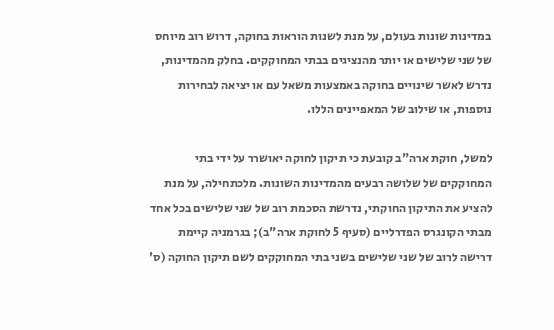במדינות שונות בעולם, על מנת לשנות הוראות בחוקה, דרוש רוב מיוחס של שני שלישים או יותר מהנציגים בבתי המחוקקים. בחלק מהמדינות, נדרש לאשר שינויים בחוקה באמצעות משאל עם או יציאה לבחירות נוספות, או שילוב של המאפיינים הללו.

למשל, חוקת ארה"ב קובעת כי תיקון לחוקה יאושרר על ידי בתי המחוקקים של שלושה רבעים מהמדינות השונות. מלכתחילה, על מנת להציע את התיקון החוקתי, נדרשת הסכמת רוב של שני שלישים בכל אחד מבתי הקונגרס הפדרליים (סעיף 5 לחוקת ארה"ב); בגרמניה קיימת דרישה לרוב של שני שלישים בשני בתי המחוקקים לשם תיקון החוקה (ס'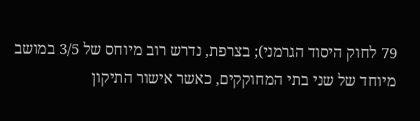79 לחוק היסוד הגרמני); בצרפת, נדרש רוב מיוחס של 3/5 במושב מיוחד של שני בתי המחוקקים, כאשר אישור התיקון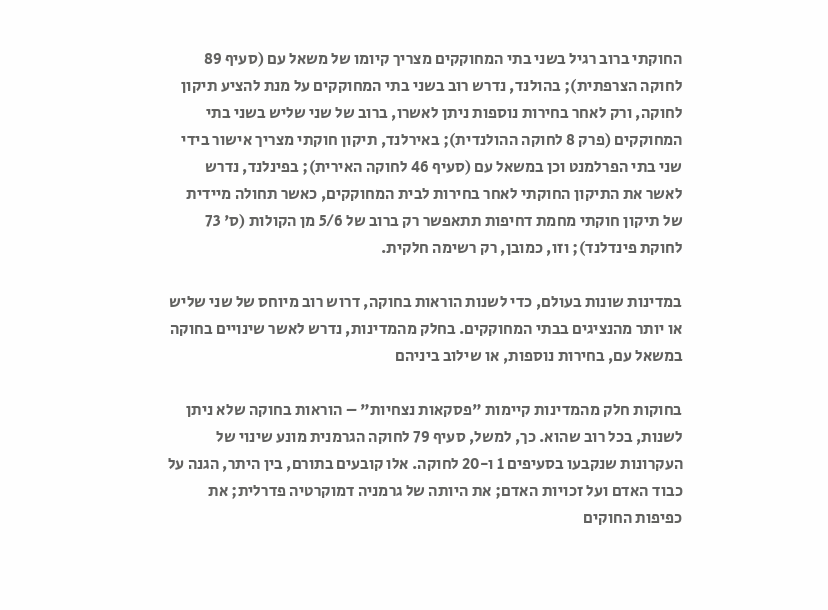החוקתי ברוב רגיל בשני בתי המחוקקים מצריך קיומו של משאל עם (סעיף 89 לחוקה הצרפתית); בהולנד, נדרש רוב בשני בתי המחוקקים על מנת להציע תיקון לחוקה, ורק לאחר בחירות נוספות ניתן לאשרו, ברוב של שני שליש בשני בתי המחוקקים (פרק 8 לחוקה ההולנדית); באירלנד, תיקון חוקתי מצריך אישור בידי שני בתי הפרלמנט וכן במשאל עם (סעיף 46 לחוקה האירית); בפינלנד, נדרש לאשר את התיקון החוקתי לאחר בחירות לבית המחוקקים, כאשר תחולה מיידית של תיקון חוקתי מחמת דחיפות תתאפשר רק ברוב של 5/6 מן הקולות (ס' 73 לחוקת פינדלנד); וזו, כמובן, רק רשימה חלקית.

במדינות שונות בעולם, כדי לשנות הוראות בחוקה, דרוש רוב מיוחס של שני שליש או יותר מהנציגים בבתי המחוקקים. בחלק מהמדינות, נדרש לאשר שינויים בחוקה במשאל עם, בחירות נוספות, או שילוב ביניהם

בחוקות חלק מהמדינות קיימות "פסקאות נצחיות" – הוראות בחוקה שלא ניתן לשנות, בכל רוב שהוא. כך, למשל, סעיף 79 לחוקה הגרמנית מונע שינוי של העקרונות שנקבעו בסעיפים 1 ו-20 לחוקה. אלו קובעים בתורם, בין היתר, הגנה על כבוד האדם ועל זכויות האדם; את היותה של גרמניה דמוקרטיה פדרלית; את כפיפות החוקים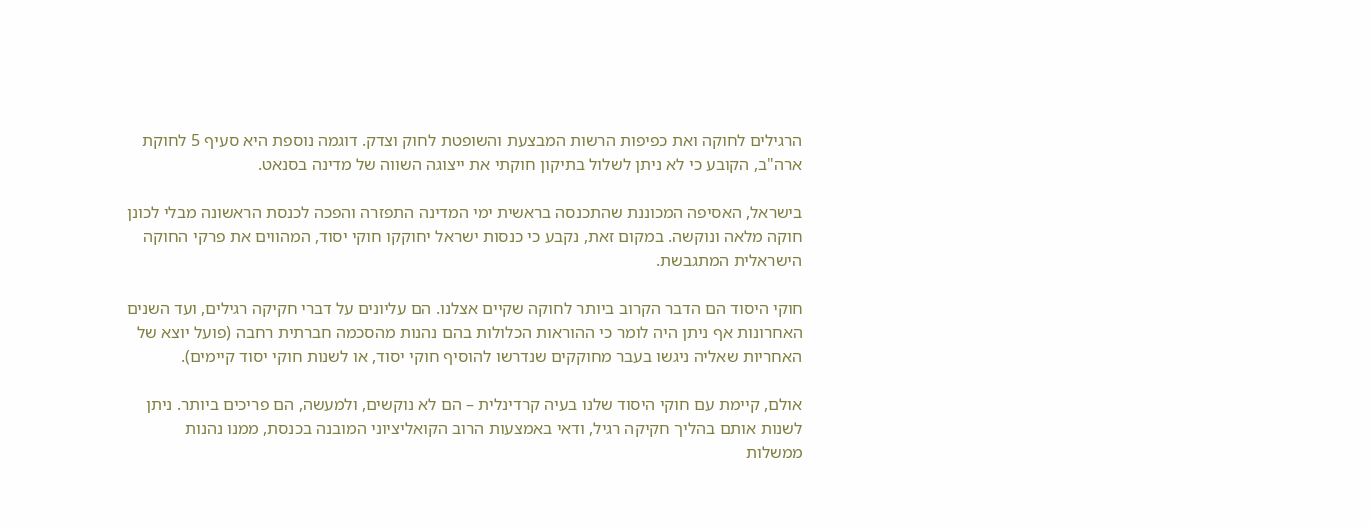הרגילים לחוקה ואת כפיפות הרשות המבצעת והשופטת לחוק וצדק. דוגמה נוספת היא סעיף 5 לחוקת ארה"ב, הקובע כי לא ניתן לשלול בתיקון חוקתי את ייצוגה השווה של מדינה בסנאט.

בישראל, האסיפה המכוננת שהתכנסה בראשית ימי המדינה התפזרה והפכה לכנסת הראשונה מבלי לכונן חוקה מלאה ונוקשה. במקום זאת, נקבע כי כנסות ישראל יחוקקו חוקי יסוד, המהווים את פרקי החוקה הישראלית המתגבשת.

חוקי היסוד הם הדבר הקרוב ביותר לחוקה שקיים אצלנו. הם עליונים על דברי חקיקה רגילים, ועד השנים האחרונות אף ניתן היה לומר כי ההוראות הכלולות בהם נהנות מהסכמה חברתית רחבה (פועל יוצא של האחריות שאליה ניגשו בעבר מחוקקים שנדרשו להוסיף חוקי יסוד, או לשנות חוקי יסוד קיימים).

אולם, קיימת עם חוקי היסוד שלנו בעיה קרדינלית – הם לא נוקשים, ולמעשה, הם פריכים ביותר. ניתן לשנות אותם בהליך חקיקה רגיל, ודאי באמצעות הרוב הקואליציוני המובנה בכנסת, ממנו נהנות ממשלות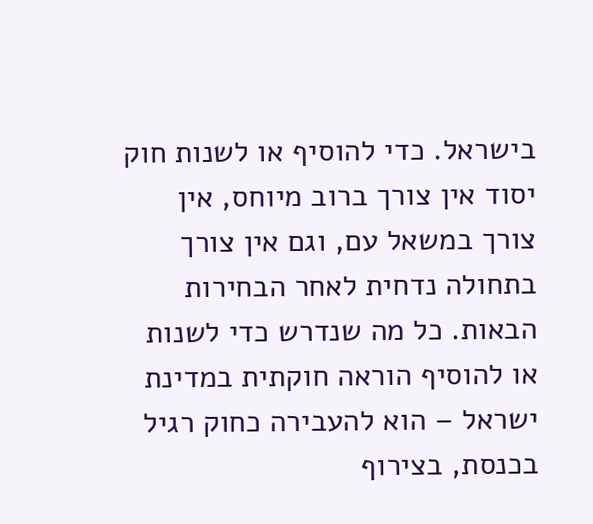בישראל. כדי להוסיף או לשנות חוק יסוד אין צורך ברוב מיוחס, אין צורך במשאל עם, וגם אין צורך בתחולה נדחית לאחר הבחירות הבאות. כל מה שנדרש כדי לשנות או להוסיף הוראה חוקתית במדינת ישראל – הוא להעבירה כחוק רגיל בכנסת, בצירוף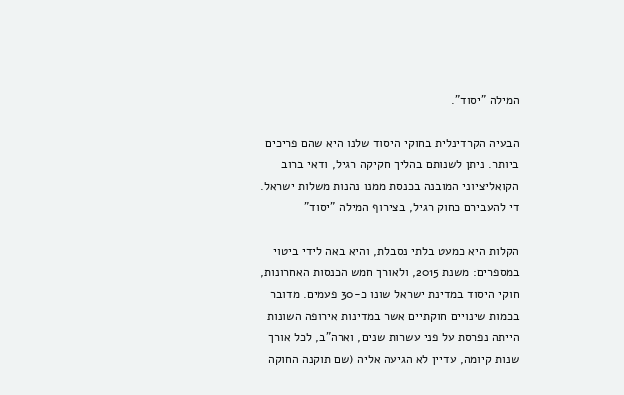המילה "יסוד".

הבעיה הקרדינלית בחוקי היסוד שלנו היא שהם פריכים ביותר. ניתן לשנותם בהליך חקיקה רגיל, ודאי ברוב הקואליציוני המובנה בכנסת ממנו נהנות משלות ישראל. די להעבירם כחוק רגיל, בצירוף המילה "יסוד"

הקלות היא כמעט בלתי נסבלת, והיא באה לידי ביטוי במספרים: משנת 2015, ולאורך חמש הכנסות האחרונות, חוקי היסוד במדינת ישראל שונו כ-30 פעמים. מדובר בכמות שינויים חוקתיים אשר במדינות אירופה השונות הייתה נפרסת על פני עשרות שנים, וארה"ב, לכל אורך שנות קיומה, עדיין לא הגיעה אליה (שם תוקנה החוקה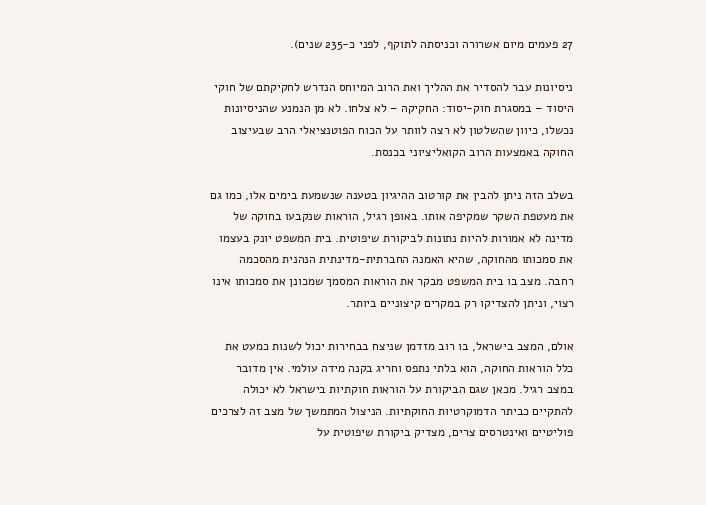27 פעמים מיום אשרורה וכניסתה לתוקף, לפני כ-235 שנים).

ניסיונות עבר להסדיר את ההליך ואת הרוב המיוחס הנדרש לחקיקתם של חוקי היסוד – במסגרת חוק-יסוד: החקיקה – לא צלחו. לא מן הנמנע שהניסיונות נכשלו, כיוון שהשלטון לא רצה לוותר על הכוח הפוטנציאלי הרב שבעיצוב החוקה באמצעות הרוב הקואליציוני בכנסת.

בשלב הזה ניתן להבין את קורטוב ההיגיון בטענה שנשמעת בימים אלו, כמו גם את מעטפת השקר שמקיפה אותו. באופן רגיל, הוראות שנקבעו בחוקה של מדינה לא אמורות להיות נתונות לביקורת שיפוטית. בית המשפט יונק בעצמו את סמכותו מהחוקה, שהיא האמנה החברתית-מדינתית הנהנית מהסכמה רחבה. מצב בו בית המשפט מבקר את הוראות המסמך שמכונן את סמכותו אינו רצוי, וניתן להצדיקו רק במקרים קיצוניים ביותר.

אולם, המצב בישראל, בו רוב מזדמן שניצח בבחירות יכול לשנות כמעט את כלל הוראות החוקה, הוא בלתי נתפס וחריג בקנה מידה עולמי. אין מדובר במצב רגיל. מכאן שגם הביקורת על הוראות חוקתיות בישראל לא יכולה להתקיים כביתר הדמוקרטיות החוקתיות. הניצול המתמשך של מצב זה לצרכים פוליטיים ואינטרסים צרים, מצדיק ביקורת שיפוטית על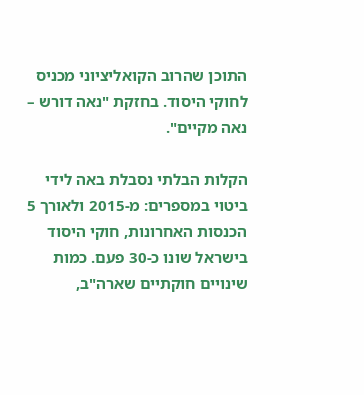התוכן שהרוב הקואליציוני מכניס לחוקי היסוד. בחזקת "נאה דורש – נאה מקיים".

הקלות הבלתי נסבלת באה לידי ביטוי במספרים: מ-2015 ולאורך 5 הכנסות האחרונות, חוקי היסוד בישראל שונו כ-30 פעם. כמות שינויים חוקתיים שארה"ב,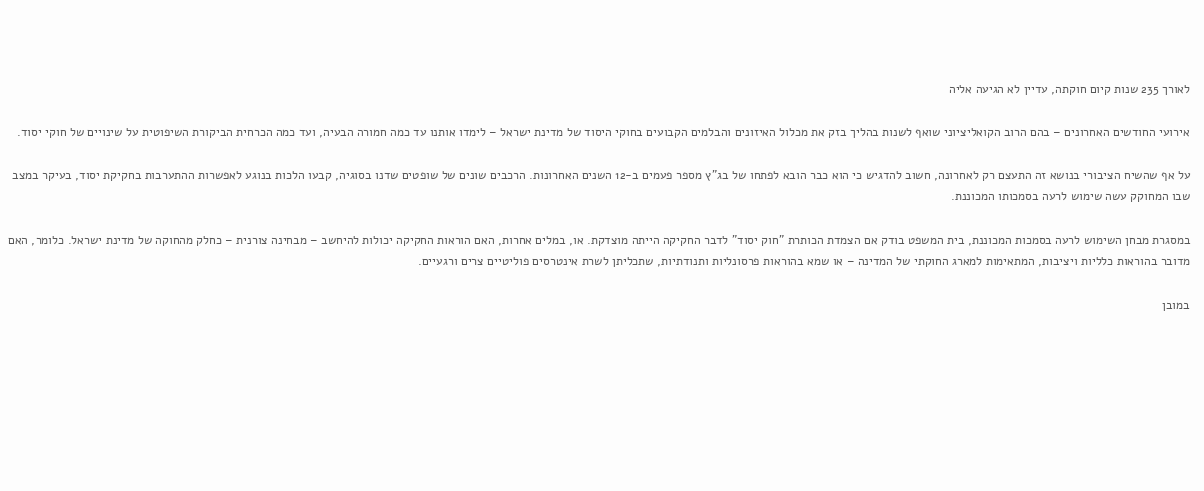לאורך 235 שנות קיום חוקתה, עדיין לא הגיעה אליה

אירועי החודשים האחרונים – בהם הרוב הקואליציוני שואף לשנות בהליך בזק את מכלול האיזונים והבלמים הקבועים בחוקי היסוד של מדינת ישראל – לימדו אותנו עד כמה חמורה הבעיה, ועד כמה הכרחית הביקורת השיפוטית על שינויים של חוקי יסוד.

על אף שהשיח הציבורי בנושא זה התעצם רק לאחרונה, חשוב להדגיש כי הוא כבר הובא לפתחו של בג"ץ מספר פעמים ב-12 השנים האחרונות. הרכבים שונים של שופטים שדנו בסוגיה, קבעו הלכות בנוגע לאפשרות ההתערבות בחקיקת יסוד, בעיקר במצב שבו המחוקק עשה שימוש לרעה בסמכותו המכוננת.

במסגרת מבחן השימוש לרעה בסמכות המכוננת, בית המשפט בודק אם הצמדת הכותרת "חוק יסוד" לדבר החקיקה הייתה מוצדקת. או, במלים אחרות, האם הוראות החקיקה יכולות להיחשב – מבחינה צורנית – כחלק מהחוקה של מדינת ישראל. כלומר, האם מדובר בהוראות כלליות ויציבות, המתאימות למארג החוקתי של המדינה – או שמא בהוראות פרסונליות ותנודתיות, שתכליתן לשרת אינטרסים פוליטיים צרים ורגעיים.

במובן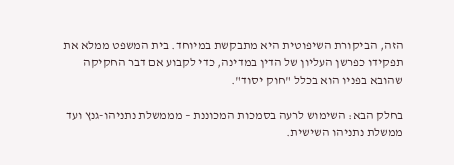הזה, הביקורת השיפוטית היא מתבקשת במיוחד. בית המשפט ממלא את תפקידו כפרשן העליון של הדין במדינה, כדי לקבוע אם דבר החקיקה שהובא בפניו הוא בכלל "חוק יסוד".

בחלק הבא: השימוש לרעה בסמכות המכוננת – מממשלת נתניהו-גנץ ועד ממשלת נתניהו השישית.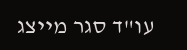עו"ד סגר מייצג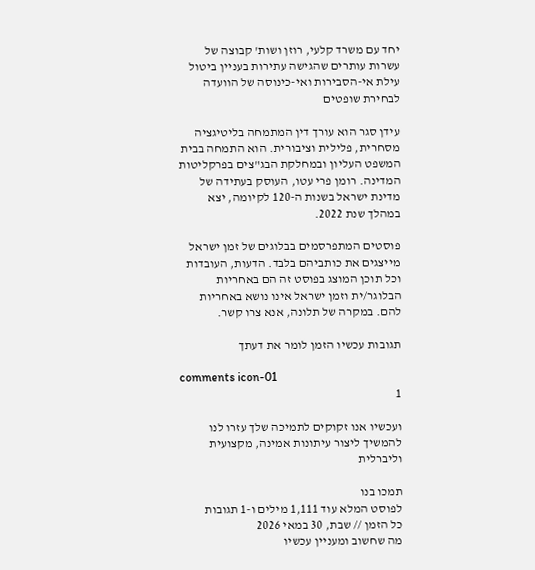יחד עם משרד קלעי, רוזן ושות' קבוצה של עשרות עותרים שהגישה עתירות בעניין ביטול עילת אי-הסבירות ואי-כינוסה של הוועדה לבחירת שופטים

עידן סגר הוא עורך דין המתמחה בליטיגציה מסחרית, פלילית וציבורית. הוא התמחה בבית המשפט העליון ובמחלקת הבג"צים בפרקליטות המדינה. רומן פרי עטו, העוסק בעתידה של מדינת ישראל בשנות ה-120 לקיומה, יצא במהלך שנת 2022.

פוסטים המתפרסמים בבלוגים של זמן ישראל מייצגים את כותביהם בלבד. הדעות, העובדות וכל תוכן המוצג בפוסט זה הם באחריות הבלוגר/ית וזמן ישראל אינו נושא באחריות להם. במקרה של תלונה, אנא צרו קשר.

תגובות עכשיו הזמן לומר את דעתך

comments icon-01
1

ועכשיו אנו זקוקים לתמיכה שלך עזרו לנו להמשיך ליצור עיתונות אמינה, מקצועית וליברלית

תמכו בנו
לפוסט המלא עוד 1,111 מילים ו-1 תגובות
כל הזמן // שבת, 30 במאי 2026
מה שחשוב ומעניין עכשיו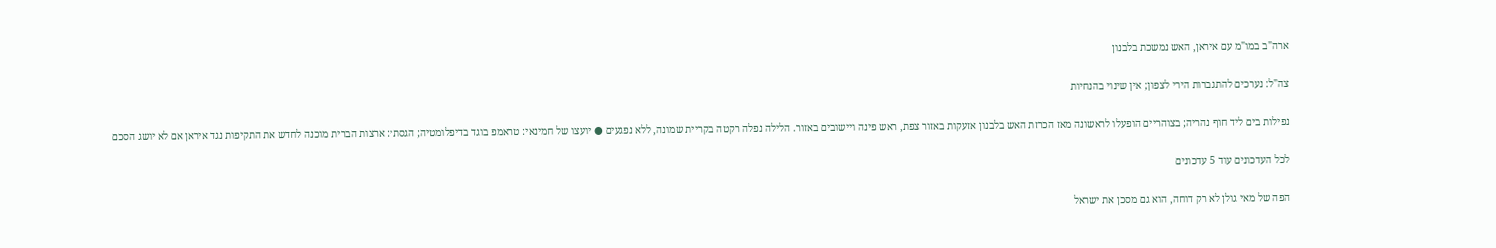ארה"ב במו"מ עם איראן, האש נמשכת בלבנון

צה"ל: נערכים להתגברות הירי לצפון; אין שינוי בהנחיות

נפילות בים ליד חוף נהריה; בצוהריים הופעלו לראשונה מאז הכרזת האש בלבנון אזעקות באזור צפת, ראש פינה ויישובים באזור. הלילה נפלה רקטה בקריית שמונה, ללא נפגעים ● יועצו של חמינאי: טראמפ בוגד בדיפלומטיה; הגסת׳: ארצות הברית מוכנה לחדש את התקיפות נגד איראן אם לא יושג הסכם

לכל העדכונים עוד 5 עדכונים

הפה של מאי גולן לא רק דוחה, הוא גם מסכן את ישראל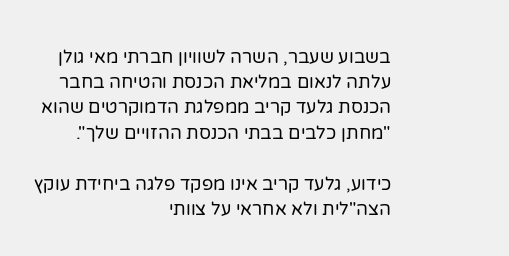בשבוע שעבר, השרה לשוויון חברתי מאי גולן עלתה לנאום במליאת הכנסת והטיחה בחבר הכנסת גלעד קריב ממפלגת הדמוקרטים שהוא "מחתן כלבים בבתי הכנסת ההזויים שלך".

כידוע, גלעד קריב אינו מפקד פלגה ביחידת עוקץ הצה"לית ולא אחראי על צוותי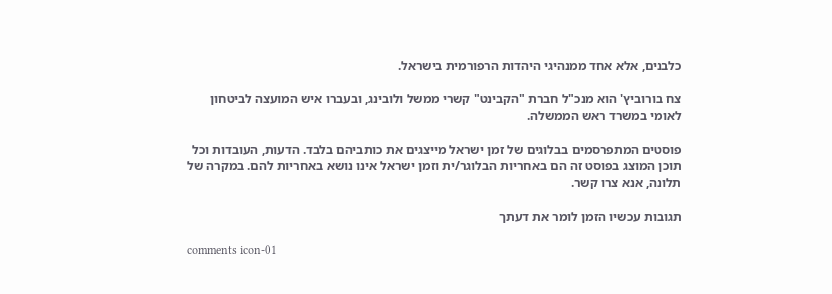כלבנים, אלא אחד ממנהיגי היהדות הרפורמית בישראל.

צח בורוביץ' הוא מנכ"ל חברת "הקבינט" קשרי ממשל ולובינג, ובעברו איש המועצה לביטחון לאומי במשרד ראש הממשלה.

פוסטים המתפרסמים בבלוגים של זמן ישראל מייצגים את כותביהם בלבד. הדעות, העובדות וכל תוכן המוצג בפוסט זה הם באחריות הבלוגר/ית וזמן ישראל אינו נושא באחריות להם. במקרה של תלונה, אנא צרו קשר.

תגובות עכשיו הזמן לומר את דעתך

comments icon-01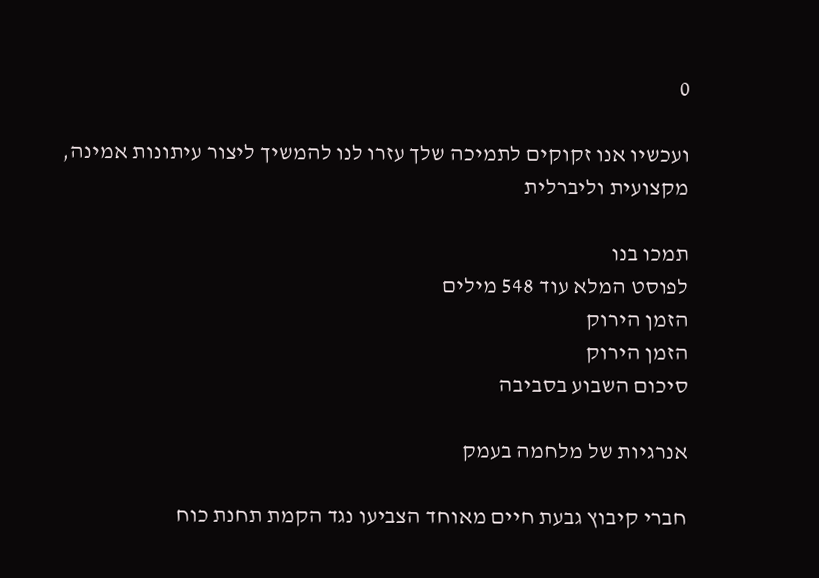0

ועכשיו אנו זקוקים לתמיכה שלך עזרו לנו להמשיך ליצור עיתונות אמינה, מקצועית וליברלית

תמכו בנו
לפוסט המלא עוד 548 מילים
הזמן הירוק
הזמן הירוק
סיכום השבוע בסביבה

אנרגיות של מלחמה בעמק

חברי קיבוץ גבעת חיים מאוחד הצביעו נגד הקמת תחנת כוח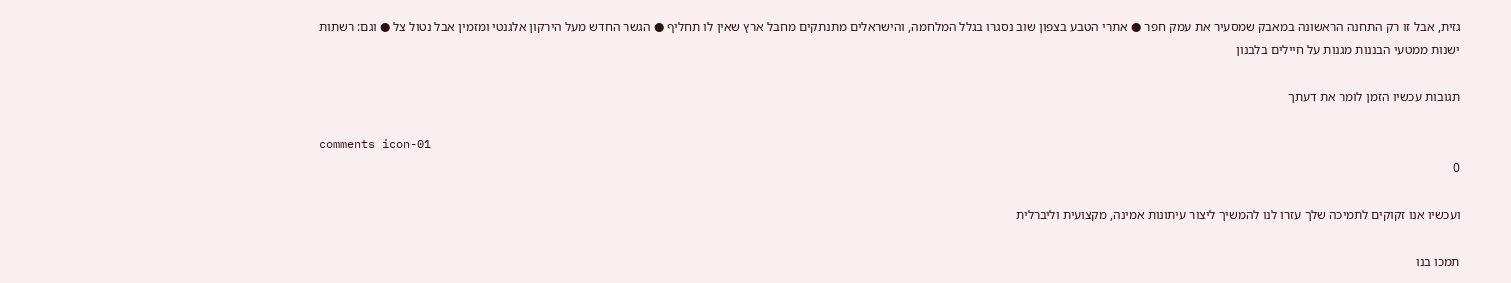גזית, אבל זו רק התחנה הראשונה במאבק שמסעיר את עמק חפר ● אתרי הטבע בצפון שוב נסגרו בגלל המלחמה, והישראלים מתנתקים מחבל ארץ שאין לו תחליף ● הגשר החדש מעל הירקון אלגנטי ומזמין אבל נטול צל ● וגם: רשתות ישנות ממטעי הבננות מגנות על חיילים בלבנון

תגובות עכשיו הזמן לומר את דעתך

comments icon-01
0

ועכשיו אנו זקוקים לתמיכה שלך עזרו לנו להמשיך ליצור עיתונות אמינה, מקצועית וליברלית

תמכו בנו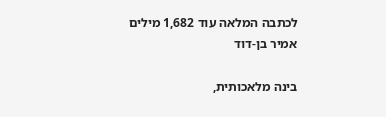לכתבה המלאה עוד 1,682 מילים
אמיר בן-דוד

בינה מלאכותית,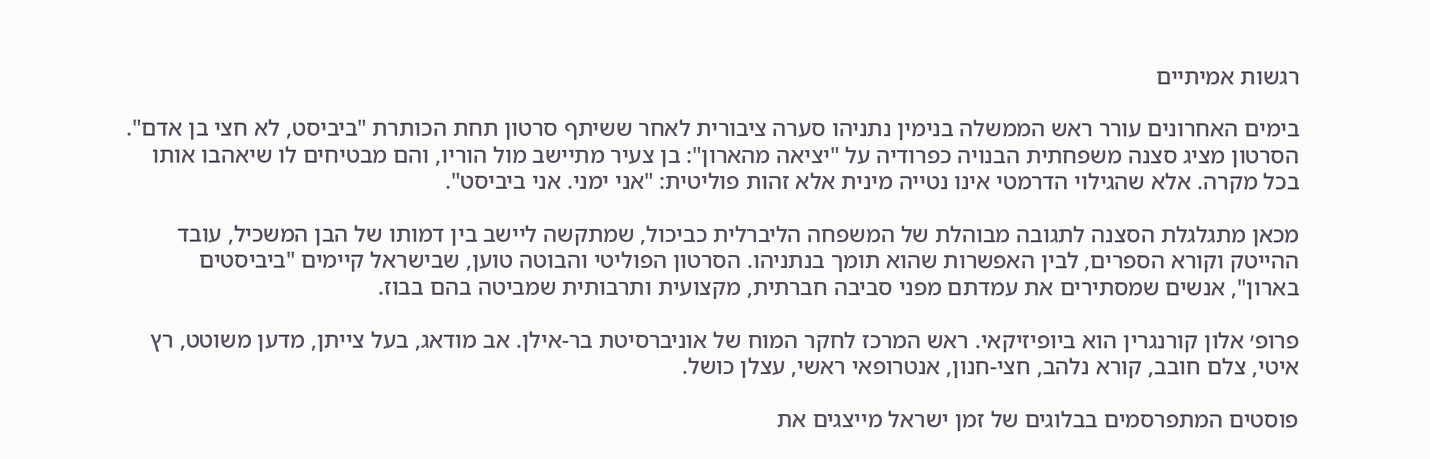רגשות אמיתיים

בימים האחרונים עורר ראש הממשלה בנימין נתניהו סערה ציבורית לאחר ששיתף סרטון תחת הכותרת "ביביסט, לא חצי בן אדם". הסרטון מציג סצנה משפחתית הבנויה כפרודיה על "יציאה מהארון": בן צעיר מתיישב מול הוריו, והם מבטיחים לו שיאהבו אותו בכל מקרה. אלא שהגילוי הדרמטי אינו נטייה מינית אלא זהות פוליטית: "אני ימני. אני ביביסט".

מכאן מתגלגלת הסצנה לתגובה מבוהלת של המשפחה הליברלית כביכול, שמתקשה ליישב בין דמותו של הבן המשכיל, עובד ההייטק וקורא הספרים, לבין האפשרות שהוא תומך בנתניהו. הסרטון הפוליטי והבוטה טוען, שבישראל קיימים "ביביסטים בארון", אנשים שמסתירים את עמדתם מפני סביבה חברתית, מקצועית ותרבותית שמביטה בהם בבוז.

פרופ׳ אלון קורנגרין הוא ביופיזיקאי. ראש המרכז לחקר המוח של אוניברסיטת בר-אילן. אב מודאג, בעל צייתן, מדען משוטט, רץ איטי, צלם חובב, קורא נלהב, חצי-חנון, אנטרופאי ראשי, עצלן כושל.

פוסטים המתפרסמים בבלוגים של זמן ישראל מייצגים את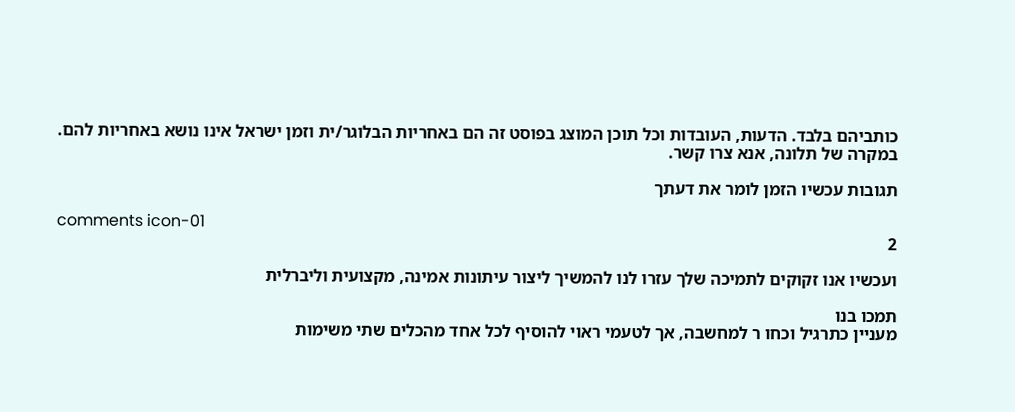כותביהם בלבד. הדעות, העובדות וכל תוכן המוצג בפוסט זה הם באחריות הבלוגר/ית וזמן ישראל אינו נושא באחריות להם. במקרה של תלונה, אנא צרו קשר.

תגובות עכשיו הזמן לומר את דעתך

comments icon-01
2

ועכשיו אנו זקוקים לתמיכה שלך עזרו לנו להמשיך ליצור עיתונות אמינה, מקצועית וליברלית

תמכו בנו
מעניין כתרגיל וכחו ר למחשבה, אך לטעמי ראוי להוסיף לכל אחד מהכלים שתי משימות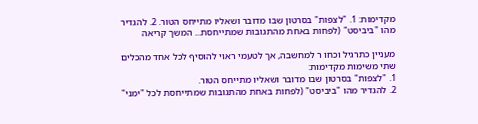מקדימות: 1. "לצפות" בסרטון שבו מדובר ושאליו מתייחס הטור. 2. להגדיר מהו "ביביסט" (לפחות באחת מהתגובות שמתייחסת... המשך קריאה

מעניין כתרגיל וכחו ר למחשבה, אך לטעמי ראוי להוסיף לכל אחד מהכלים שתי משימות מקדימות:
1. "לצפות" בסרטון שבו מדובר ושאליו מתייחס הטור.
2. להגדיר מהו "ביביסט" (לפחות באחת מהתגובות שמתייחסת לכל "ימני"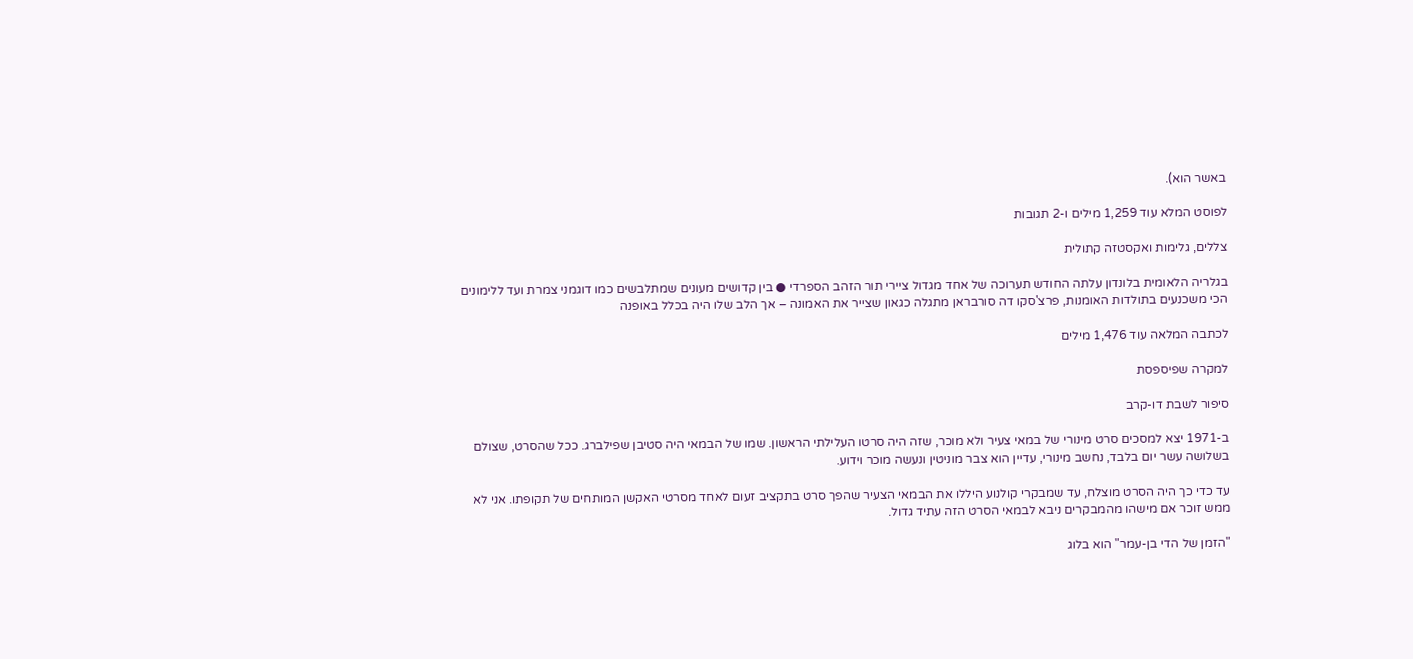באשר הוא).

לפוסט המלא עוד 1,259 מילים ו-2 תגובות

צללים, גלימות ואקסטזה קתולית

בגלריה הלאומית בלונדון עלתה החודש תערוכה של אחד מגדול ציירי תור הזהב הספרדי ● בין קדושים מעונים שמתלבשים כמו דוגמני צמרת ועד ללימונים הכי משכנעים בתולדות האומנות, פרצ'סקו דה סורבראן מתגלה כגאון שצייר את האמונה – אך הלב שלו היה בכלל באופנה

לכתבה המלאה עוד 1,476 מילים

למקרה שפיספסת

סיפור לשבת דו-קרב

ב-1971 יצא למסכים סרט מינורי של במאי צעיר ולא מוכר, שזה היה סרטו העלילתי הראשון. שמו של הבמאי היה סטיבן שפילברג. ככל שהסרט, שצולם בשלושה עשר יום בלבד, נחשב מינורי, עדיין הוא צבר מוניטין ונעשה מוכר וידוע.

עד כדי כך היה הסרט מוצלח, עד שמבקרי קולנוע היללו את הבמאי הצעיר שהפך סרט בתקציב זעום לאחד מסרטי האקשן המותחים של תקופתו. אני לא ממש זוכר אם מישהו מהמבקרים ניבא לבמאי הסרט הזה עתיד גדול.

"הזמן של הדי בן-עמר" הוא בלוג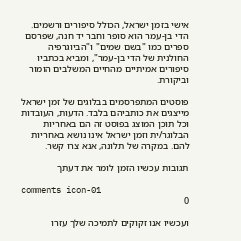אישי בזמן ישראל, הכולל סיפורים ורשמים. הדי בן-עמר הוא סופר וחבר יד חנה, שפרסם ספרים כמו "בשם שמים" ו"הביוגרפיה החולנית של הדי בן-עמר", ומביא בכתביו סיפורים אמיתיים מהחיים המשלבים הומור וביקורת.

פוסטים המתפרסמים בבלוגים של זמן ישראל מייצגים את כותביהם בלבד. הדעות, העובדות וכל תוכן המוצג בפוסט זה הם באחריות הבלוגר/ית וזמן ישראל אינו נושא באחריות להם. במקרה של תלונה, אנא צרו קשר.

תגובות עכשיו הזמן לומר את דעתך

comments icon-01
0

ועכשיו אנו זקוקים לתמיכה שלך עזרו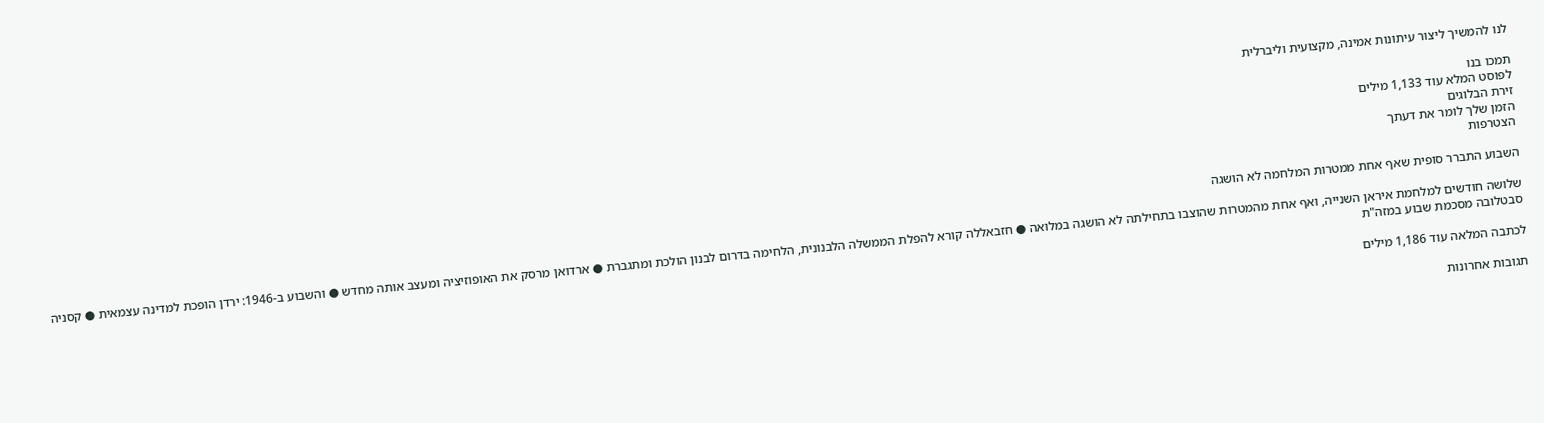לנו להמשיך ליצור עיתונות אמינה, מקצועית וליברלית

תמכו בנו
לפוסט המלא עוד 1,133 מילים
זירת הבלוגים
הזמן שלך לומר את דעתך
הצטרפות

השבוע התברר סופית שאף אחת ממטרות המלחמה לא הושגה

שלושה חודשים למלחמת איראן השנייה, ואף אחת מהמטרות שהוצבו בתחילתה לא הושגה במלואה ● חזבאללה קורא להפלת הממשלה הלבנונית, הלחימה בדרום לבנון הולכת ומתגברת ● ארדואן מרסק את האופוזיציה ומעצב אותה מחדש ● והשבוע ב-1946: ירדן הופכת למדינה עצמאית ● קסניה סבטלובה מסכמת שבוע במזה"ת

לכתבה המלאה עוד 1,186 מילים

תגובות אחרונות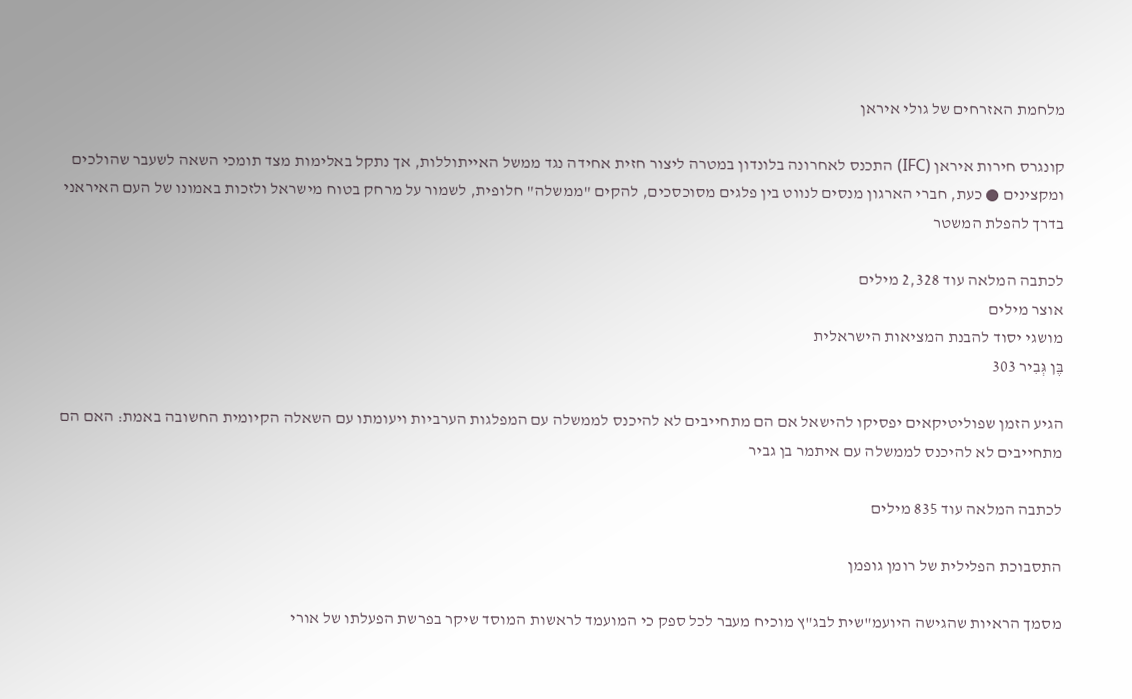מלחמת האזרחים של גולי איראן

קונגרס חירות איראן (IFC) התכנס לאחרונה בלונדון במטרה ליצור חזית אחידה נגד ממשל האייתוללות, אך נתקל באלימות מצד תומכי השאה לשעבר שהולכים ומקצינים ● כעת, חברי הארגון מנסים לנווט בין פלגים מסוכסכים, להקים "ממשלה" חלופית, לשמור על מרחק בטוח מישראל ולזכות באמונו של העם האיראני בדרך להפלת המשטר

לכתבה המלאה עוד 2,328 מילים
אוצר מילים
מושגי יסוד להבנת המציאות הישראלית
בֶּן גְּבִיר 303

הגיע הזמן שפוליטיקאים יפסיקו להישאל אם הם מתחייבים לא להיכנס לממשלה עם המפלגות הערביות ויעומתו עם השאלה הקיומית החשובה באמת: האם הם מתחייבים לא להיכנס לממשלה עם איתמר בן גביר

לכתבה המלאה עוד 835 מילים

התסבוכת הפלילית של רומן גופמן

מסמך הראיות שהגישה היועמ"שית לבג"ץ מוכיח מעבר לכל ספק כי המועמד לראשות המוסד שיקר בפרשת הפעלתו של אורי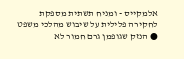אלמקייס - ומניח תשתית מספקת לחקירה פלילית על שיבוש מהלכי משפט ● הנזק שגופמן גרם חמור לא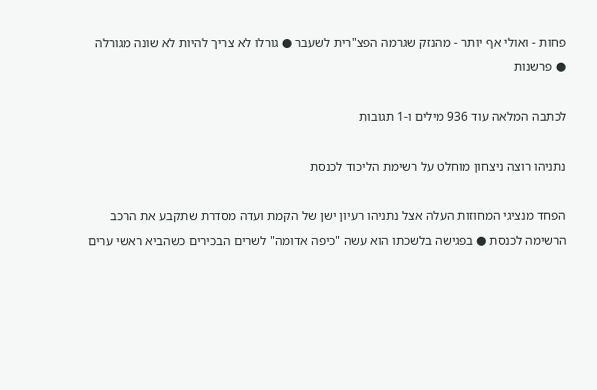פחות - ואולי אף יותר - מהנזק שגרמה הפצ"רית לשעבר ● גורלו לא צריך להיות לא שונה מגורלה ● פרשנות

לכתבה המלאה עוד 936 מילים ו-1 תגובות

נתניהו רוצה ניצחון מוחלט על רשימת הליכוד לכנסת

הפחד מנציגי המחוזות העלה אצל נתניהו רעיון ישן של הקמת ועדה מסדרת שתקבע את הרכב הרשימה לכנסת ● בפגישה בלשכתו הוא עשה "כיפה אדומה" לשרים הבכירים כשהביא ראשי ערים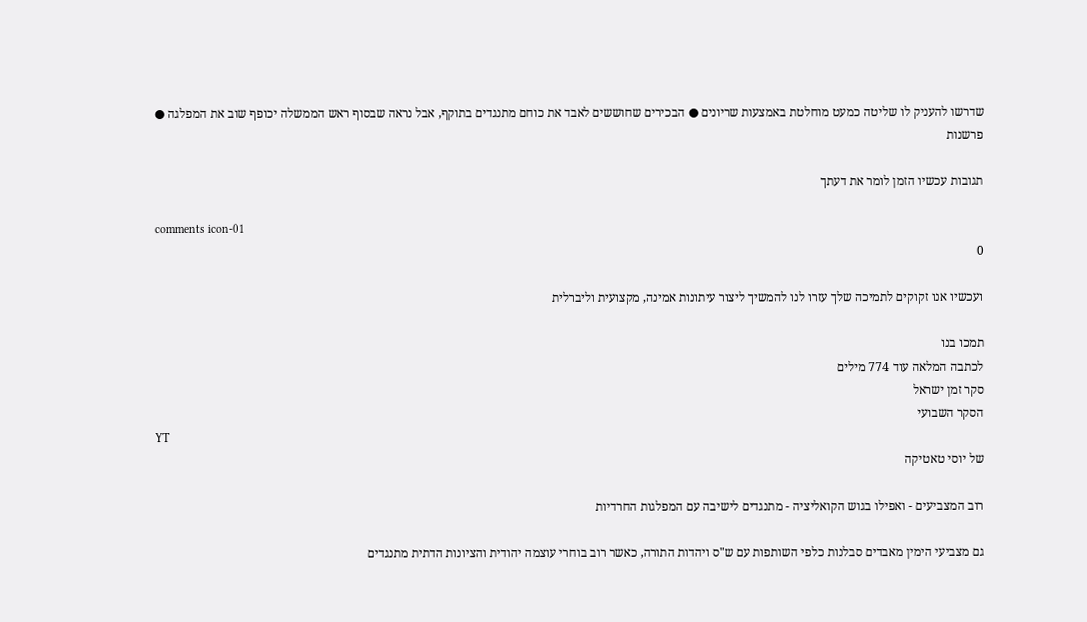שדרשו להעניק לו שליטה כמעט מוחלטת באמצעות שריונים ● הבכירים שחוששים לאבד את כוחם מתנגדים בתוקף, אבל נראה שבסוף ראש הממשלה יכופף שוב את המפלגה ● פרשנות

תגובות עכשיו הזמן לומר את דעתך

comments icon-01
0

ועכשיו אנו זקוקים לתמיכה שלך עזרו לנו להמשיך ליצור עיתונות אמינה, מקצועית וליברלית

תמכו בנו
לכתבה המלאה עוד 774 מילים
סקר זמן ישראל
הסקר השבועי
YT
של יוסי טאטיקה

רוב המצביעים - ואפילו בגוש הקואליציה - מתנגדים לישיבה עם המפלגות החרדיות

גם מצביעי הימין מאבדים סבלנות כלפי השותפות עם ש"ס ויהדות התורה, כאשר רוב בוחרי עוצמה יהודית והציונות הדתית מתנגדים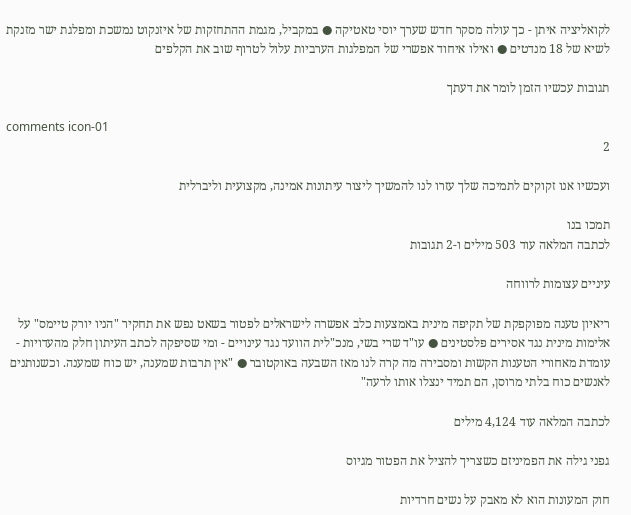לקואליציה איתן - כך עולה מסקר חדש שערך יוסי טאטיקה ● במקביל, מגמת ההתחזקות של איזנקוט נמשכת ומפלגת ישר מזנקת לשיא של 18 מנדטים ● ואילו איחוד אפשרי של המפלגות הערביות עלול לטרוף שוב את הקלפים

תגובות עכשיו הזמן לומר את דעתך

comments icon-01
2

ועכשיו אנו זקוקים לתמיכה שלך עזרו לנו להמשיך ליצור עיתונות אמינה, מקצועית וליברלית

תמכו בנו
לכתבה המלאה עוד 503 מילים ו-2 תגובות

עיניים עצומות לרווחה

ריאיון טענה מפוקפקת של תקיפה מינית באמצעות כלב אפשרה לישראלים לפטור בשאט נפש את תחקיר "הניו יורק טיימס" על אלימות מינית נגד אסירים פלסטינים ● עו"ד שרי בשי, מנכ"לית הוועד נגד עינויים - ומי שסיפקה לכתב העיתון חלק מהעדויות - עומדת מאחורי הטענות הקשות ומסבירה מה קרה לנו מאז השבעה באוקטובר ● "אין תרבות שמענה, יש כוח שמענה. וכשנותנים לאנשים כוח בלתי מרוסן, הם תמיד ינצלו אותו לרעה"

לכתבה המלאה עוד 4,124 מילים

גפני גילה את הפמיניזם כשצריך להציל את הפטור מגיוס

חוק המעונות הוא לא מאבק על נשים חרדיות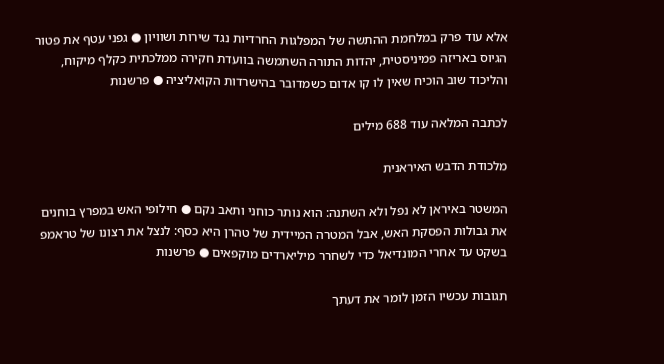אלא עוד פרק במלחמת ההתשה של המפלגות החרדיות נגד שירות ושוויון ● גפני עטף את פטור הגיוס באריזה פמיניסטית, יהדות התורה השתמשה בוועדת חקירה ממלכתית כקלף מיקוח, והליכוד שוב הוכיח שאין לו קו אדום כשמדובר בהישרדות הקואליציה ● פרשנות

לכתבה המלאה עוד 688 מילים

מלכודת הדבש האיראנית

המשטר באיראן לא נפל ולא השתנה: הוא נותר כוחני ותאב נקם ● חילופי האש במפרץ בוחנים את גבולות הפסקת האש, אבל המטרה המיידית של טהרן היא כסף: לנצל את רצונו של טראמפ בשקט עד אחרי המונדיאל כדי לשחרר מיליארדים מוקפאים ● פרשנות

תגובות עכשיו הזמן לומר את דעתך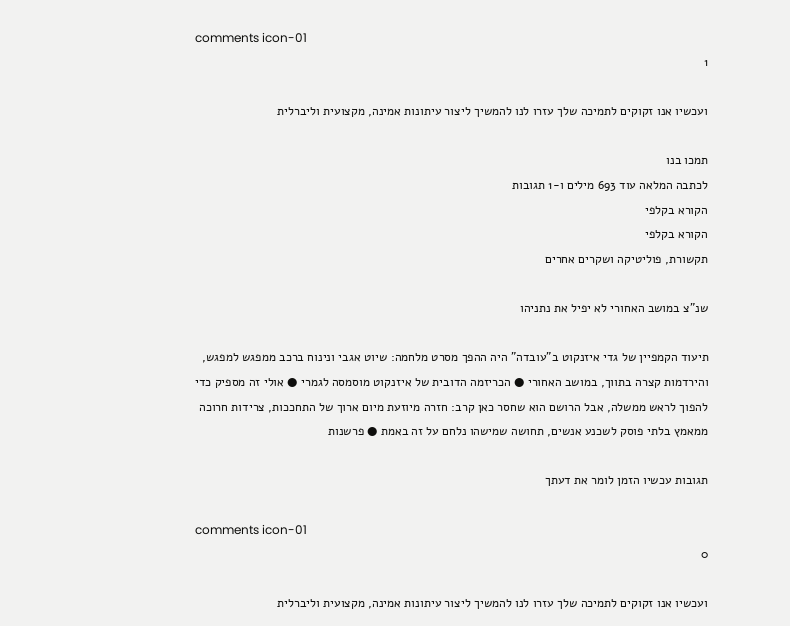comments icon-01
1

ועכשיו אנו זקוקים לתמיכה שלך עזרו לנו להמשיך ליצור עיתונות אמינה, מקצועית וליברלית

תמכו בנו
לכתבה המלאה עוד 693 מילים ו-1 תגובות
הקורא בקלפי
הקורא בקלפי
תקשורת, פוליטיקה ושקרים אחרים

שנ"צ במושב האחורי לא יפיל את נתניהו

תיעוד הקמפיין של גדי איזנקוט ב"עובדה" היה ההפך מסרט מלחמה: שיוט אגבי ונינוח ברכב ממפגש למפגש, והירדמות קצרה בתווך, במושב האחורי ● הכריזמה הדובית של איזנקוט מוסמסה לגמרי ● אולי זה מספיק כדי להפוך לראש ממשלה, אבל הרושם הוא שחסר כאן קרב: חזרה מיוזעת מיום ארוך של התחככות, צרידות חרוכה ממאמץ בלתי פוסק לשכנע אנשים, תחושה שמישהו נלחם על זה באמת ● פרשנות

תגובות עכשיו הזמן לומר את דעתך

comments icon-01
0

ועכשיו אנו זקוקים לתמיכה שלך עזרו לנו להמשיך ליצור עיתונות אמינה, מקצועית וליברלית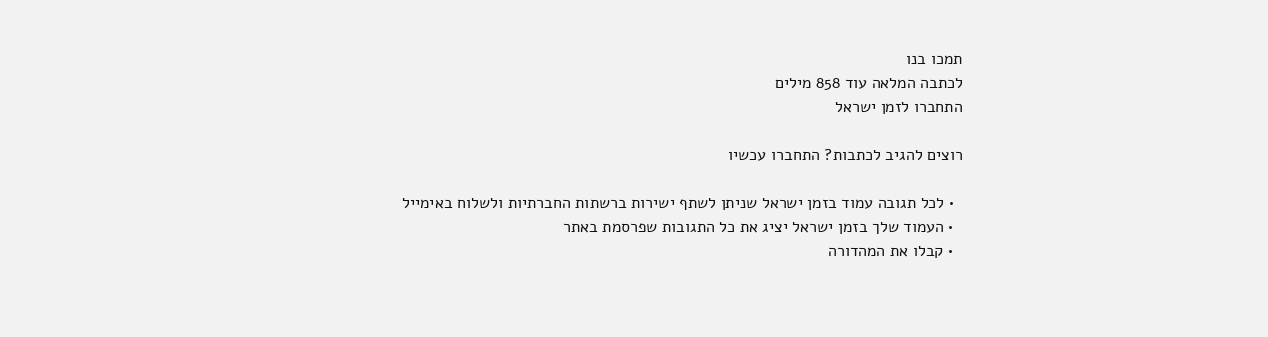תמכו בנו
לכתבה המלאה עוד 858 מילים
התחברו לזמן ישראל

רוצים להגיב לכתבות? התחברו עכשיו

  • לכל תגובה עמוד בזמן ישראל שניתן לשתף ישירות ברשתות החברתיות ולשלוח באימייל
  • העמוד שלך בזמן ישראל יציג את כל התגובות שפרסמת באתר
  • קבלו את המהדורה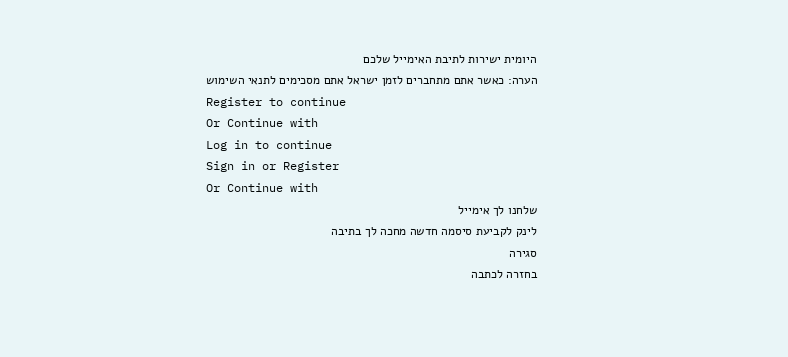היומית ישירות לתיבת האימייל שלכם
הערה: כאשר אתם מתחברים לזמן ישראל אתם מסכימים לתנאי השימוש
Register to continue
Or Continue with
Log in to continue
Sign in or Register
Or Continue with
שלחנו לך אימייל
לינק לקביעת סיסמה חדשה מחכה לך בתיבה
סגירה
בחזרה לכתבה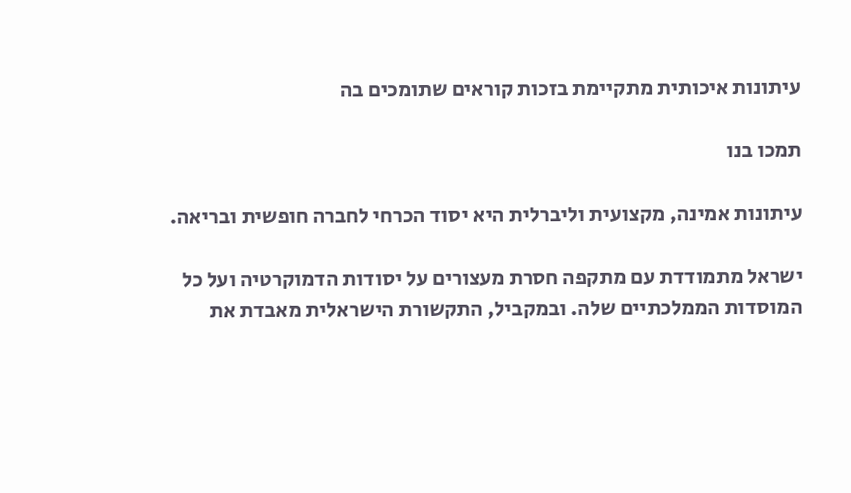עיתונות איכותית מתקיימת בזכות קוראים שתומכים בה

תמכו בנו

עיתונות אמינה, מקצועית וליברלית היא יסוד הכרחי לחברה חופשית ובריאה.

ישראל מתמודדת עם מתקפה חסרת מעצורים על יסודות הדמוקרטיה ועל כל המוסדות הממלכתיים שלה. ובמקביל, התקשורת הישראלית מאבדת את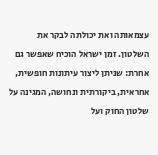עצמאותה ואת יכולתה לבקר את השלטון. זמן ישראל הוכיח שאפשר גם אחרת: שניתן ליצור עיתונות חופשית, אחראית, ביקורתית ונחושה, המגינה על שלטון החוק ועל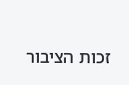זכות הציבור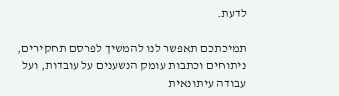לדעת.

תמיכתכם תאפשר לנו להמשיך לפרסם תחקירים, ניתוחים וכתבות עומק הנשענים על עובדות, ועל עבודה עיתונאית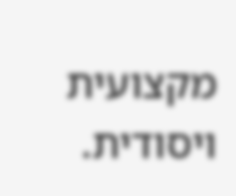מקצועית ויסודית.